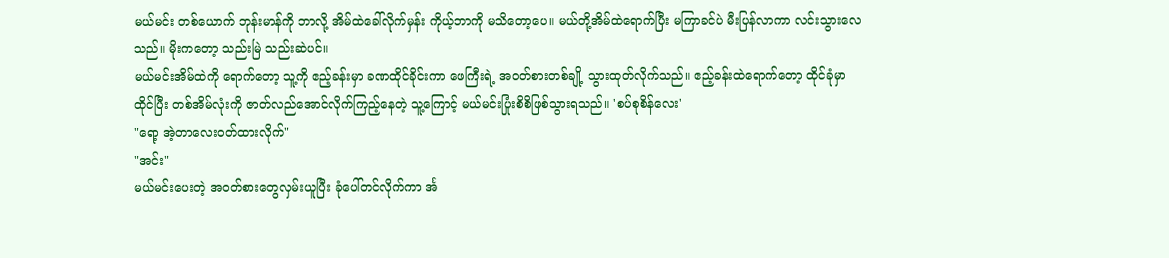မယ်မင်း တစ်ယောက် ဘုန်းမာန်ကို ဘာလို့ အိမ်ထဲခေါ်လိုက်မှန်း ကိုယ့်ဘာကို မသိတော့ပေ။ မယ်တို့အိမ်ထဲရောက်ပြီး မကြာခင်ပဲ မီးပြန်လာကာ လင်းသွားလေသည်။ မိုးကတော့ သည်းမြဲ သည်းဆဲပင်။
မယ်မင်းအိမ်ထဲကို ရောက်တော့ သူ့ကို ဧည့်ခန်းမှာ ခဏထိုင်ခိုင်းကာ ဖေကြီးရဲ့ အဝတ်စားတစ်ချို့ သွားထုတ်လိုက်သည်။ ဧည့်ခန်းထဲရောက်တော့ ထိုင်ခုံမှာ ထိုင်ပြီး တစ်အိမ်လုံးကို ဇာတ်လည်အောင်လိုက်ကြည့်နေတဲ့ သူ့ကြောင့် မယ်မင်းပြုံးစိစိဖြစ်သွားရသည်။ 'စပ်စုစိန်လေး'
"ရော့ အဲ့တာလေးဝတ်ထားလိုက်"
"အင်း"
မယ်မင်းပေးတဲ့ အဝတ်စားတွေလှမ်းယူပြီး ခုံပေါ်တင်လိုက်ကာ င်္အ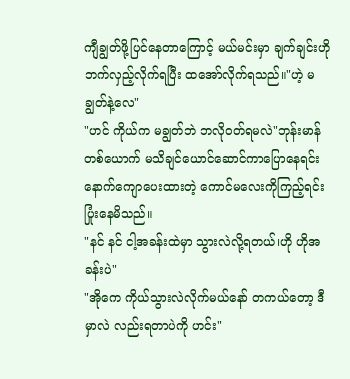ကျီချွတ်ဖို့ပြင်နေတာကြောင့် မယ်မင်းမှာ ချက်ချင်းဟိုဘက်လှည့်လိုက်ရပြီး ထအော်လိုက်ရသည်။"ဟဲ့ မချွတ်နဲ့လေ"
"ဟင် ကိုယ်က မချွတ်ဘဲ ဘလိုဝတ်ရမလဲ"ဘုန်းမာန်တစ်ယောက် မသိချင်ယောင်ဆောင်ကာပြောနေရင်း နောက်ကျောပေးထားတဲ့ ကောင်မလေးကိုကြည့်ရင်း ပြုံးနေမိသည်။
"နင် နင် ငါ့အခန်းထဲမှာ သွားလဲလို့ရတယ်၊ဟို ဟိုအခန်းပဲ"
"အိုကေ ကိုယ်သွားလဲလိုက်မယ်နော် တကယ်တော့ ဒီမှာလဲ လည်းရတာပဲကို ဟင်း"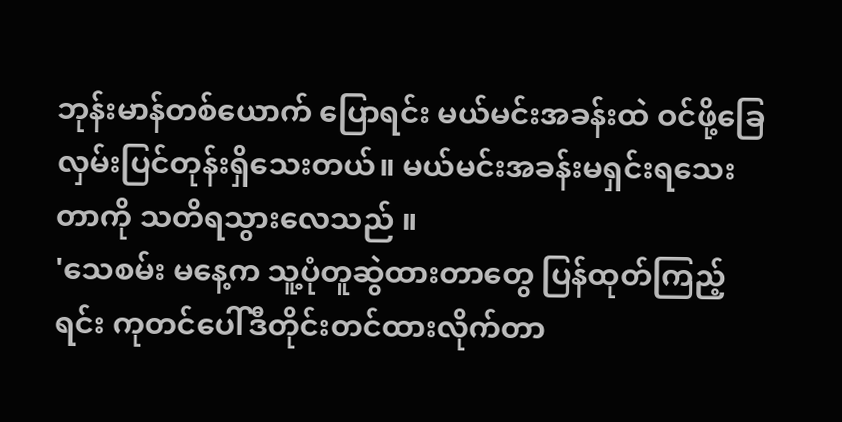ဘုန်းမာန်တစ်ယောက် ပြောရင်း မယ်မင်းအခန်းထဲ ဝင်ဖို့ခြေလှမ်းပြင်တုန်းရှိသေးတယ်။ မယ်မင်းအခန်းမရှင်းရသေးတာကို သတိရသွားလေသည် ။
'သေစမ်း မနေ့က သူ့ပုံတူဆွဲထားတာတွေ ပြန်ထုတ်ကြည့်ရင်း ကုတင်ပေါ်ဒီတိုင်းတင်ထားလိုက်တာ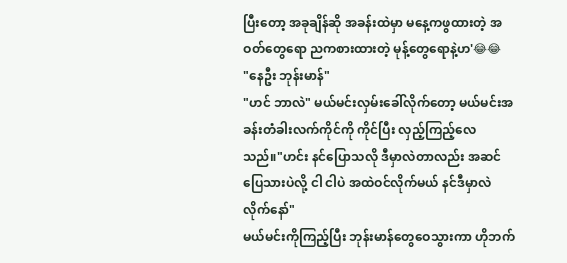ပြီးတော့ အခုချိန်ဆို အခန်းထဲမှာ မနေ့ကဖွထားတဲ့ အဝတ်တွေရော ညကစားထားတဲ့ မုန့်တွေရောနဲ့ဟ'😂😂
"နေဦး ဘုန်းမာန်"
"ဟင် ဘာလဲ" မယ်မင်းလှမ်းခေါ်လိုက်တော့ မယ်မင်းအခန်းတံခါးလက်ကိုင်ကို ကိုင်ပြီး လှည့်ကြည့်လေသည်။"ဟင်း နင်ပြောသလို ဒီမှာလဲတာလည်း အဆင်ပြေသားပဲလို့ ငါ ငါပဲ အထဲဝင်လိုက်မယ် နင်ဒီမှာလဲလိုက်နော်"
မယ်မင်းကိုကြည့်ပြီး ဘုန်းမာန်တွေဝေသွားကာ ဟိုဘက်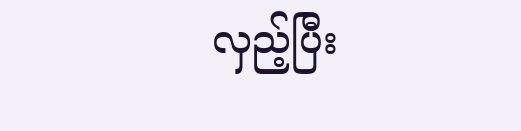လှည့်ပြီး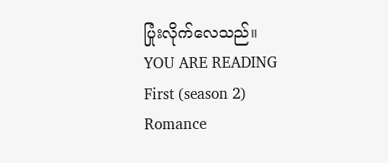ပြုံးလိုက်လေသည်။
YOU ARE READING
First (season 2)
Romance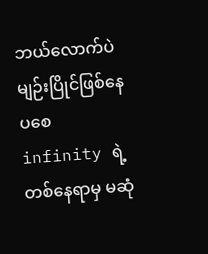ဘယ်လောက်ပဲ မျဉ်းပြိုင်ဖြစ်နေပစေ infinity ရဲ့ တစ်နေရာမှ မဆုံ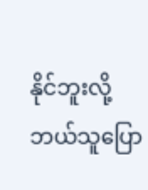နိုင်ဘူးလို့ ဘယ်သူပြော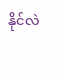နိုင်လဲ